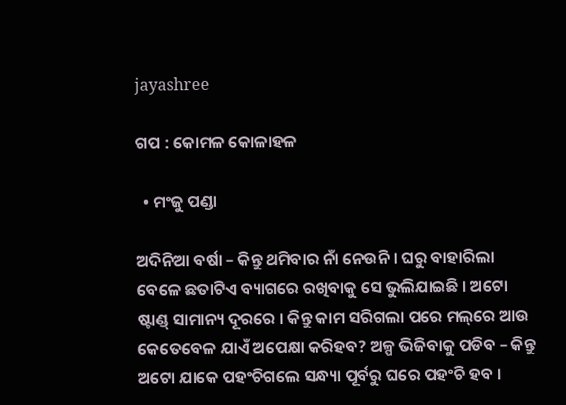jayashree

ଗପ : କୋମଳ କୋଳାହଳ

  • ମଂଜୁ ପଣ୍ଡା

ଅଦିନିଆ ବର୍ଷା – କିନ୍ତୁ ଥମିବାର ନାଁ ନେଉନି । ଘରୁ ବାହାରିଲା ବେଳେ ଛତାଟିଏ ବ୍ୟାଗରେ ରଖିବାକୁ ସେ ଭୁଲିଯାଇଛି । ଅଟୋ ଷ୍ଟାଣ୍ଡ୍‌ ସାମାନ୍ୟ ଦୂରରେ । କିନ୍ତୁ କାମ ସରିଗଲା ପରେ ମଲ୍‌ରେ ଆଉ କେତେବେଳ ଯାଏଁ ଅପେକ୍ଷା କରିହବ? ଅଳ୍ପ ଭିଜିବାକୁ ପଡିବ – କିନ୍ତୁ ଅଟୋ ଯାକେ ପହଂଚିଗଲେ ସନ୍ଧ୍ୟା ପୂର୍ବରୁ ଘରେ ପହଂଚି ହବ ।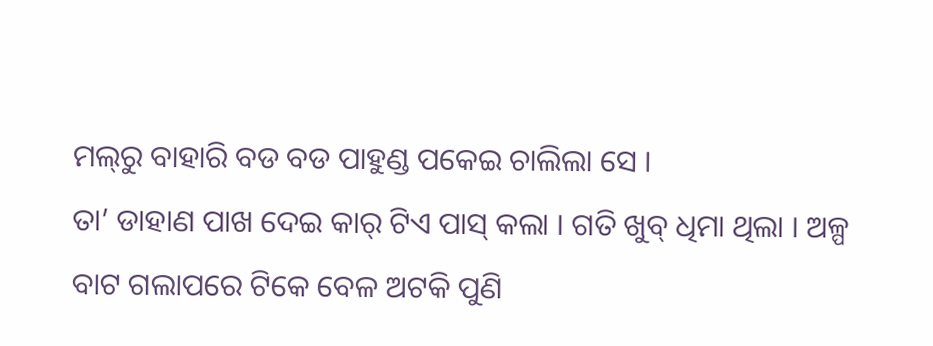ମଲ୍‌ରୁ ବାହାରି ବଡ ବଡ ପାହୁଣ୍ଡ ପକେଇ ଚାଲିଲା ସେ ।
ତା’ ଡାହାଣ ପାଖ ଦେଇ କାର୍‌ ଟିଏ ପାସ୍‌ କଲା । ଗତି ଖୁବ୍‌ ଧିମା ଥିଲା । ଅଳ୍ପ ବାଟ ଗଲାପରେ ଟିକେ ବେଳ ଅଟକି ପୁଣି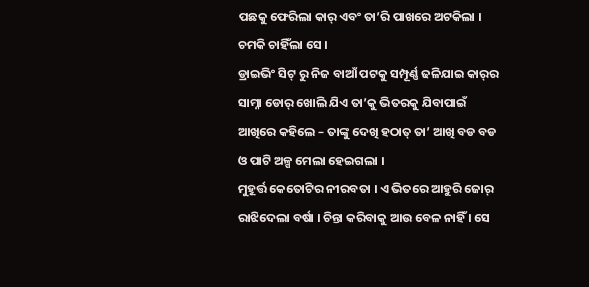ପଛକୁ ଫେରିଲା କାର୍‌ ଏବଂ ତା’ରି ପାଖରେ ଅଟକିଲା । ଚମକି ଚାହିଁଲା ସେ ।
ଡ୍ରାଇଭିଂ ସିଟ୍‌ ରୁ ନିଜ ବାଆଁ ପଟକୁ ସମ୍ପୂର୍ଣ୍ଣ ଢଳିଯାଇ କାର୍‌ର ସାମ୍ନା ଡୋର୍‌ ଖୋଲି ଯିଏ ତା’କୁ ଭିତରକୁ ଯିବାପାଇଁ ଆଖିରେ କହିଲେ – ତାଙ୍କୁ ଦେଖି ହଠାତ୍‌ ତା’ ଆଖି ବଡ ବଡ ଓ ପାଟି ଅଳ୍ପ ମେଲା ହେଇଗଲା ।
ମୁହୂର୍ତ୍ତ କେତୋଟିର ନୀରବତା । ଏ ଭିତରେ ଆହୁରି ଜୋର୍‌ ରାଝିଦେଲା ବର୍ଷା । ଚିନ୍ତା କରିବାକୁ ଆଉ ବେଳ ନାହିଁ । ସେ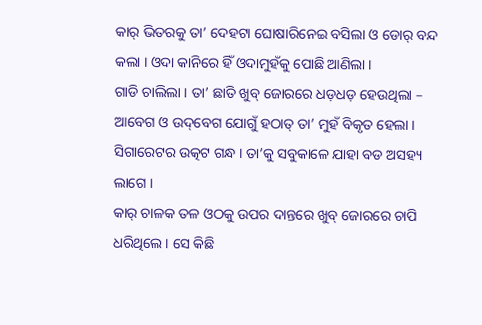କାର୍‌ ଭିତରକୁ ତା’ ଦେହଟା ଘୋଷାରିନେଇ ବସିଲା ଓ ଡୋର୍‌ ବନ୍ଦ କଲା । ଓଦା କାନିରେ ହିଁ ଓଦାମୁହଁକୁ ପୋଛି ଆଣିଲା ।
ଗାଡି ଚାଲିଲା । ତା’ ଛାତି ଖୁବ୍‌ ଜୋରରେ ଧଡ଼ଧଡ଼ ହେଉଥିଲା – ଆବେଗ ଓ ଉଦ୍‌ବେଗ ଯୋଗୁଁ ହଠାତ୍‌ ତା’ ମୁହଁ ବିକୃତ ହେଲା । ସିଗାରେଟର ଉତ୍କଟ ଗନ୍ଧ । ତା’କୁ ସବୁକାଳେ ଯାହା ବଡ ଅସହ୍ୟ ଲାଗେ ।
କାର୍‌ ଚାଳକ ତଳ ଓଠକୁ ଉପର ଦାନ୍ତରେ ଖୁବ୍‌ ଜୋରରେ ଚାପି ଧରିଥିଲେ । ସେ କିଛି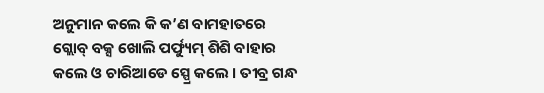ଅନୁମାନ କଲେ କି କ’ଣ ବାମହାତରେ ଗ୍ଲୋବ୍‌ ବକ୍ସ ଖୋଲି ପର୍ଫ୍ୟୁମ୍‌ ଶିଶି ବାହାର କଲେ ଓ ଚାରିଆଡେ ସ୍ପ୍ରେ କଲେ । ତୀବ୍ର ଗନ୍ଧ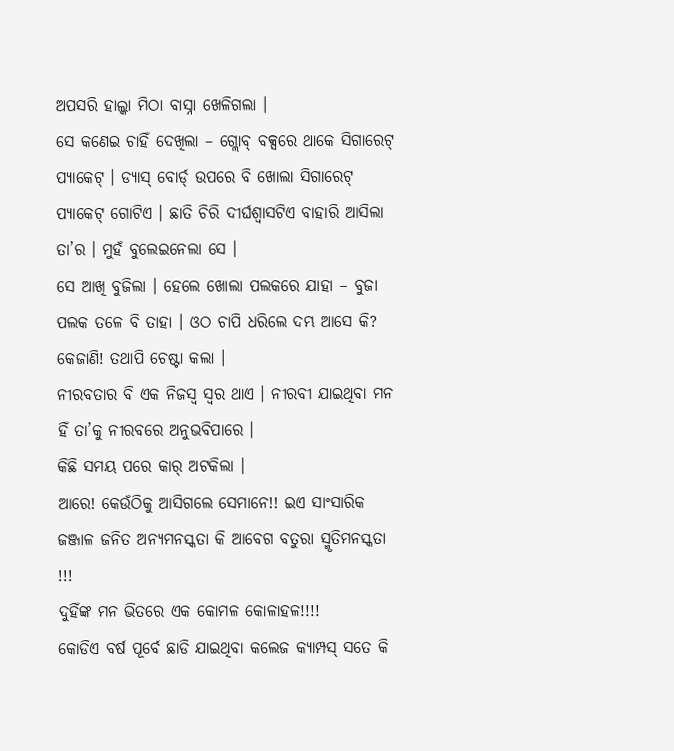ଅପସରି ହାଲ୍କା ମିଠା ବାସ୍ନା ଖେଳିଗଲା ।
ସେ କଣେଇ ଚାହିଁ ଦେଖିଲା – ଗ୍ଲୋବ୍‌ ବକ୍ସରେ ଥାକେ ସିଗାରେଟ୍‌ ପ୍ୟାକେଟ୍‌ । ଡ୍ୟାସ୍‌ ବୋର୍ଡ୍‌ ଉପରେ ବି ଖୋଲା ସିଗାରେଟ୍‌ ପ୍ୟାକେଟ୍‌ ଗୋଟିଏ । ଛାତି ଚିରି ଦୀର୍ଘଶ୍ୱାସଟିଏ ବାହାରି ଆସିଲା ତା’ର । ମୁହଁ ବୁଲେଇନେଲା ସେ ।
ସେ ଆଖି ବୁଜିଲା । ହେଲେ ଖୋଲା ପଲକରେ ଯାହା – ବୁଜା ପଲକ ତଳେ ବି ତାହା । ଓଠ ଚାପି ଧରିଲେ ଦମ୍ଭ ଆସେ କି? କେଜାଣି! ତଥାପି ଚେଷ୍ଟା କଲା ।
ନୀରବତାର ବି ଏକ ନିଜସ୍ୱ ସ୍ୱର ଥାଏ । ନୀରବୀ ଯାଇଥିବା ମନ ହିଁ ତା’କୁ ନୀରବରେ ଅନୁଭବିପାରେ ।
କିଛି ସମୟ ପରେ କାର୍‌ ଅଟକିଲା ।
ଆରେ! କେଉଁଠିକୁ ଆସିଗଲେ ସେମାନେ!! ଇଏ ସାଂସାରିକ ଜଞ୍ଜାଳ ଜନିତ ଅନ୍ୟମନସ୍କତା କି ଆବେଗ ବତୁରା ସ୍ମୃତିମନସ୍କତା !!!
ଦୁହିଁଙ୍କ ମନ ଭିତରେ ଏକ କୋମଳ କୋଳାହଳ!!!!
କୋଡିଏ ବର୍ଷ ପୂର୍ବେ ଛାଡି ଯାଇଥିବା କଲେଜ କ୍ୟାମ୍ପସ୍‌ ସତେ କି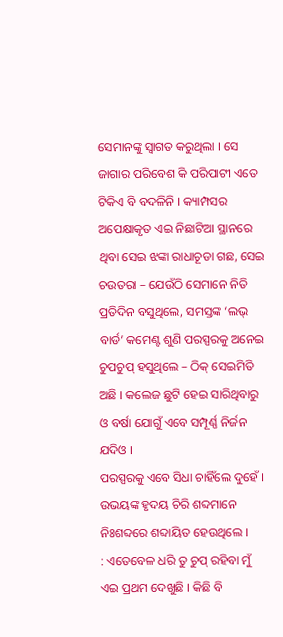ସେମାନଙ୍କୁ ସ୍ୱାଗତ କରୁଥିଲା । ସେ ଜାଗାର ପରିବେଶ କି ପରିପାଟୀ ଏତେ ଟିକିଏ ବି ବଦଳିନି । କ୍ୟାମ୍ପସର ଅପେକ୍ଷାକୃତ ଏଇ ନିଛାଟିଆ ସ୍ଥାନରେ ଥିବା ସେଇ ଝଙ୍କା ରାଧାଚୂଡା ଗଛ, ସେଇ ଚଉତରା – ଯେଉଁଠି ସେମାନେ ନିତି ପ୍ରତିଦିନ ବସୁଥିଲେ, ସମସ୍ତଙ୍କ ‘ଲଭ୍‌ ବାର୍ଡ’ କମେଣ୍ଟ ଶୁଣି ପରସ୍ପରକୁ ଅନେଇ ଚୁପଚୁପ୍‌ ହସୁଥିଲେ – ଠିକ୍‌ ସେଇମିତି ଅଛି । କଲେଜ ଛୁଟି ହେଇ ସାରିଥିବାରୁ ଓ ବର୍ଷା ଯୋଗୁଁ ଏବେ ସମ୍ପୂର୍ଣ୍ଣ ନିର୍ଜନ ଯଦିଓ ।
ପରସ୍ପରକୁ ଏବେ ସିଧା ଚାହିଁଲେ ଦୁହେଁ । ଉଭୟଙ୍କ ହୃଦୟ ଚିରି ଶବ୍ଦମାନେ ନିଃଶବ୍ଦରେ ଶବ୍ଦାୟିତ ହେଉଥିଲେ ।
: ଏତେବେଳ ଧରି ତୁ ଚୁପ୍‌ ରହିବା ମୁଁ ଏଇ ପ୍ରଥମ ଦେଖୁଛି । କିଛି ବି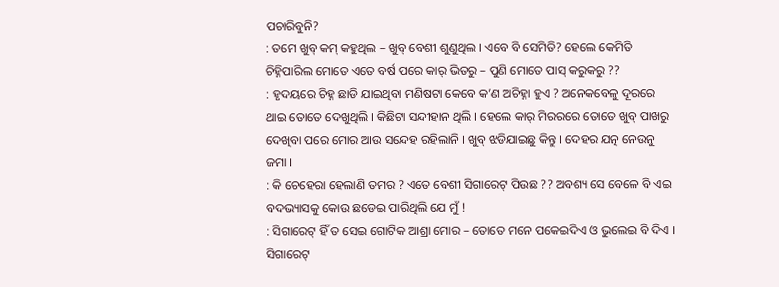ପଚାରିବୁନି?
: ତମେ ଖୁବ୍‌ କମ୍‌ କହୁଥିଲ – ଖୁବ୍‌ ବେଶୀ ଶୁଣୁଥିଲ । ଏବେ ବି ସେମିତି? ହେଲେ କେମିତି ଚିହ୍ନିପାରିଲ ମୋତେ ଏତେ ବର୍ଷ ପରେ କାର୍‌ ଭିତରୁ – ପୁଣି ମୋତେ ପାସ୍‌ କରୁକରୁ ??
: ହୃଦୟରେ ଚିହ୍ନ ଛାଡି ଯାଇଥିବା ମଣିଷଟା କେବେ କ’ଣ ଅଚିହ୍ନା ହୁଏ ? ଅନେକବେଳୁ ଦୂରରେ ଥାଇ ତୋତେ ଦେଖୁଥିଲି । କିଛିଟା ସନ୍ଦୀହାନ ଥିଲି । ହେଲେ କାର୍‌ ମିରରରେ ତୋତେ ଖୁବ୍‌ ପାଖରୁ ଦେଖିବା ପରେ ମୋର ଆଉ ସନ୍ଦେହ ରହିଲାନି । ଖୁବ୍‌ ଝଡିଯାଇଛୁ କିନ୍ତୁ । ଦେହର ଯତ୍ନ ନେଉନୁ ଜମା ।
: କି ଚେହେରା ହେଲାଣି ତମର ? ଏତେ ବେଶୀ ସିଗାରେଟ୍‌ ପିଉଛ ?? ଅବଶ୍ୟ ସେ ବେଳେ ବି ଏଇ ବଦଭ୍ୟାସକୁ କୋଉ ଛଡେଇ ପାରିଥିଲି ଯେ ମୁଁ !
: ସିଗାରେଟ୍‌ ହିଁ ତ ସେଇ ଗୋଟିକ ଆଶ୍ରା ମୋର – ତୋତେ ମନେ ପକେଇଦିଏ ଓ ଭୁଲେଇ ବି ଦିଏ । ସିଗାରେଟ୍‌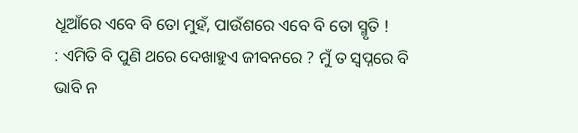ଧୂଆଁରେ ଏବେ ବି ତୋ ମୁହଁ, ପାଉଁଶରେ ଏବେ ବି ତୋ ସ୍ମୃତି !
: ଏମିତି ବି ପୁଣି ଥରେ ଦେଖାହୁଏ ଜୀବନରେ ? ମୁଁ ତ ସ୍ୱପ୍ନରେ ବି ଭାବି ନ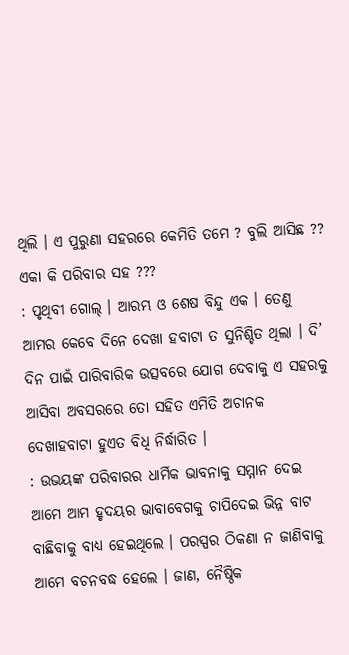ଥିଲି । ଏ ପୁରୁଣା ସହରରେ କେମିତି ତମେ ? ବୁଲି ଆସିଛ ?? ଏକା କି ପରିବାର ସହ ???
: ପୃଥିବୀ ଗୋଲ୍‌ । ଆରମ୍ଭ ଓ ଶେଷ ବିନ୍ଦୁ ଏକ । ତେଣୁ ଆମର କେବେ ଦିନେ ଦେଖା ହବାଟା ତ ସୁନିଶ୍ଚିତ ଥିଲା । ଦି’ ଦିନ ପାଇଁ ପାରିବାରିକ ଉତ୍ସବରେ ଯୋଗ ଦେବାକୁ ଏ ସହରକୁ ଆସିବା ଅବସରରେ ତୋ ସହିତ ଏମିତି ଅଚାନକ ଦେଖାହବାଟା ହୁଏତ ବିଧି ନିର୍ଦ୍ଧାରିତ ।
: ଉଭୟଙ୍କ ପରିବାରର ଧାର୍ମିକ ଭାବନାକୁ ସମ୍ମାନ ଦେଇ ଆମେ ଆମ ହୃଦୟର ଭାବାବେଗକୁ ଚାପିଦେଇ ଭିନ୍ନ ବାଟ ବାଛିବାକୁ ବାଧ୍ୟ ହେଇଥିଲେ । ପରସ୍ପର ଠିକଣା ନ ଜାଣିବାକୁ ଆମେ ବଚନବଦ୍ଧ ହେଲେ । ଜାଣ, ନୈଷ୍ଠିକ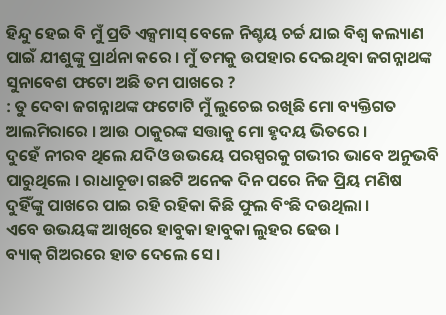ହିନ୍ଦୁ ହେଇ ବି ମୁଁ ପ୍ରତି ଏକ୍ସମାସ୍‌ ବେଳେ ନିଶ୍ଚୟ ଚର୍ଚ୍ଚ ଯାଇ ବିଶ୍ୱ କଲ୍ୟାଣ ପାଇଁ ଯୀଶୁଙ୍କୁ ପ୍ରାର୍ଥନା କରେ । ମୁଁ ତମକୁ ଉପହାର ଦେଇଥିବା ଜଗନ୍ନାଥଙ୍କ ସୁନାବେଶ ଫଟୋ ଅଛି ତମ ପାଖରେ ?
: ତୁ ଦେବା ଜଗନ୍ନାଥଙ୍କ ଫଟୋଟି ମୁଁ ଲୁଚେଇ ରଖିଛି ମୋ ବ୍ୟକ୍ତିଗତ ଆଲମିରାରେ । ଆଉ ଠାକୁରଙ୍କ ସତ୍ତାକୁ ମୋ ହୃଦୟ ଭିତରେ ।
ଦୁହେଁ ନୀରବ ଥିଲେ ଯଦିଓ ଉଭୟେ ପରସ୍ପରକୁ ଗଭୀର ଭାବେ ଅନୁଭବି ପାରୁଥିଲେ । ରାଧାଚୂଡା ଗଛଟି ଅନେକ ଦିନ ପରେ ନିଜ ପ୍ରିୟ ମଣିଷ ଦୁହିଁଙ୍କୁ ପାଖରେ ପାଇ ରହି ରହିକା କିଛି ଫୁଲ ବିଂଛି ଦଉଥିଲା ।
ଏବେ ଉଭୟଙ୍କ ଆଖିରେ ହାବୁକା ହାବୁକା ଲୁହର ଢେଉ ।
ବ୍ୟାକ୍‌ ଗିଅରରେ ହାତ ଦେଲେ ସେ ।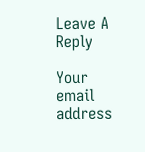Leave A Reply

Your email address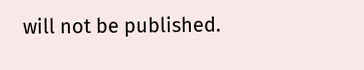will not be published.